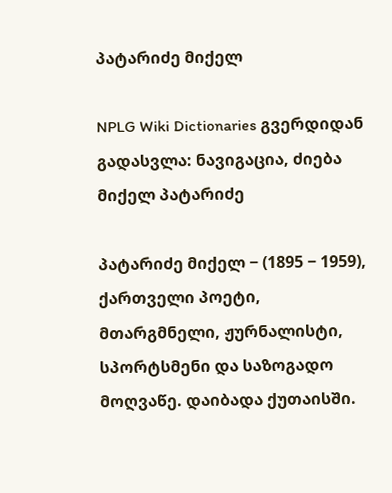პატარიძე მიქელ

NPLG Wiki Dictionaries გვერდიდან
გადასვლა: ნავიგაცია, ძიება
მიქელ პატარიძე

პატარიძე მიქელ − (1895 − 1959), ქართველი პოეტი, მთარგმნელი, ჟურნალისტი, სპორტსმენი და საზოგადო მოღვაწე. დაიბადა ქუთაისში.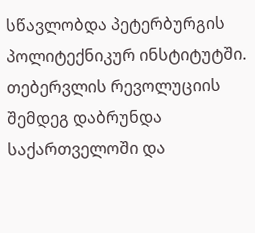სწავლობდა პეტერბურგის პოლიტექნიკურ ინსტიტუტში. თებერვლის რევოლუციის შემდეგ დაბრუნდა საქართველოში და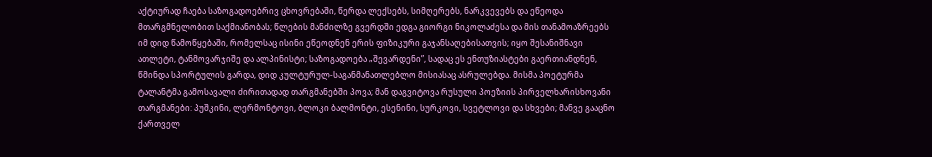აქტიურად ჩაება საზოგადოებრივ ცხოვრებაში, წერდა ლექსებს, სიმღერებს, ნარკვევებს და ეწეოდა მთარგმნელობით საქმიანობას; წლების მანძილზე გვერდში ედგა გიორგი ნიკოლაძესა და მის თანამოაზრეებს იმ დიდ წამოწყებაში, რომელსაც ისინი ეწეოდნენ ერის ფიზიკური გაჯანსაღებისათვის; იყო შესანიშნავი ათლეტი, ტანმოვარჯიშე და ალპინისტი; საზოგადოება „შევარდენი”, სადაც ეს ენთუზიასტები გაერთიანდნენ, წმინდა სპორტულის გარდა, დიდ კულტურულ-საგანმანათლებლო მისიასაც ასრულებდა. მისმა პოეტურმა ტალანტმა გამოსავალი ძირითადად თარგმანებში პოვა; მან დაგვიტოვა რუსული პოეზიის პირველხარისხოვანი თარგმანები: პუშკინი, ლერმონტოვი, ბლოკი ბალმონტი, ესენინი, სურკოვი, სვეტლოვი და სხვები; მანვე გააცნო ქართველ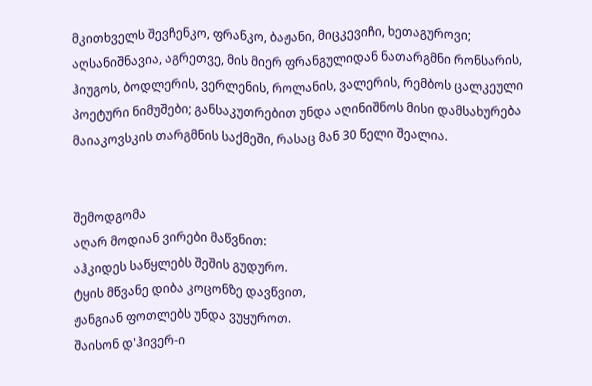მკითხველს შევჩენკო, ფრანკო, ბაჟანი, მიცკევიჩი, ხეთაგუროვი; აღსანიშნავია, აგრეთვე, მის მიერ ფრანგულიდან ნათარგმნი რონსარის, ჰიუგოს, ბოდლერის, ვერლენის, როლანის, ვალერის, რემბოს ცალკეული პოეტური ნიმუშები; განსაკუთრებით უნდა აღინიშნოს მისი დამსახურება მაიაკოვსკის თარგმნის საქმეში, რასაც მან 30 წელი შეალია.


შემოდგომა
აღარ მოდიან ვირები მაწვნით:
აჰკიდეს საწყლებს შეშის გუდურო.
ტყის მწვანე დიბა კოცონზე დავწვით,
ჟანგიან ფოთლებს უნდა ვუყუროთ.
შაისონ დ'ჰივერ-ი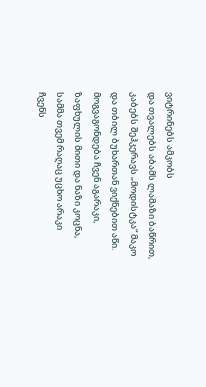ვიტრინებს ამკობს
და თვალებს აბამს ლამაზი ბაწრით,
კაბებს შეჰკერავს „მოდისტკა“ მაკო
და თბილ ბუხართან ვიქნებით აწი.
მოგვაგონდება ჩვენ აგარაკი,
ზაფხულის მითი და ნაზი კოცნა,
სამმა თვემ რაღაც უცხო არაკი
ჩვენს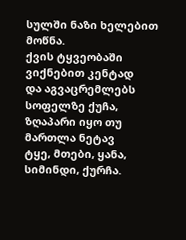სულში ნაზი ხელებით მოწნა.
ქვის ტყვეობაში ვიქნებით კენტად
და აგვაცრემლებს სოფელზე ქუჩა,
ზღაპარი იყო თუ მართლა ნეტავ
ტყე, მთები, ყანა, სიმინდი, ქურჩა.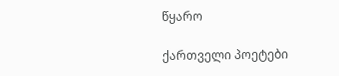წყარო

ქართველი პოეტები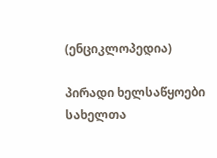(ენციკლოპედია)

პირადი ხელსაწყოები
სახელთა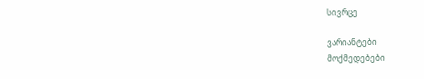სივრცე

ვარიანტები
მოქმედებები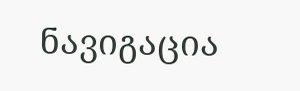ნავიგაცია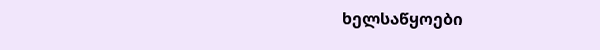ხელსაწყოები